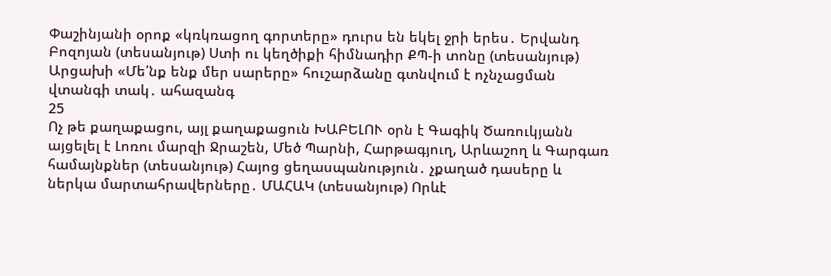Փաշինյանի օրոք «կռկռացող գորտերը» դուրս են եկել ջրի երես․ Երվանդ Բոզոյան (տեսանյութ) Ստի ու կեղծիքի հիմնադիր ՔՊ-ի տոնը (տեսանյութ) Արցախի «Մե՛նք ենք մեր սարերը» հուշարձանը գտնվում է ոչնչացման վտանգի տակ․ ահազանգ
25
Ոչ թե քաղաքացու, այլ քաղաքացուն ԽԱԲԵԼՈՒ օրն է Գագիկ Ծառուկյանն այցելել է Լոռու մարզի Ջրաշեն, Մեծ Պարնի, Հարթագյուղ, Արևաշող և Գարգառ համայնքներ (տեսանյութ) Հայոց ցեղասպանություն․ չքաղած դասերը և ներկա մարտահրավերները․ ՄԱՀԱԿ (տեսանյութ) Որևէ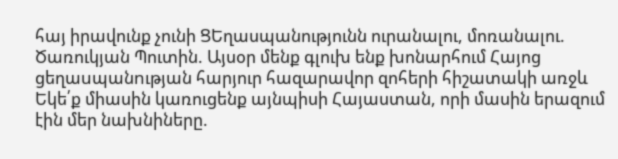հայ իրավունք չունի ՑԵղասպանությունն ուրանալու, մոռանալու. Ծառուկյան Պուտին. Այսօր մենք գլուխ ենք խոնարհում Հայոց ցեղաuպանnւթյան հարյուր հազարավոր զոհերի հիշատակի առջև Եկե՛ք միասին կառուցենք այնպիսի Հայաստան, որի մասին երազում էին մեր նախնիները.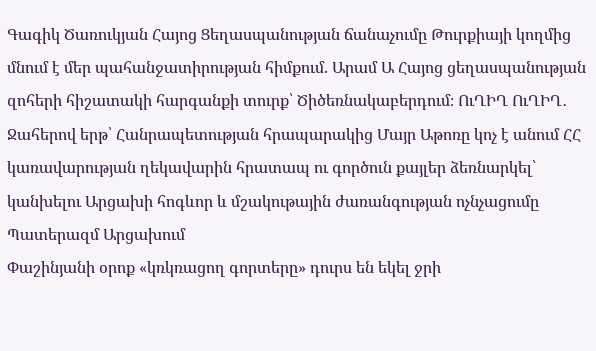Գագիկ Ծառուկյան Հայոց Ցեղասպանության ճանաչումը Թուրքիայի կողմից մնում է մեր պահանջատիրության հիմքում. Արամ Ա Հայոց ցեղասպանության զոհերի հիշատակի հարգանքի տուրք՝ Ծիծեռնակաբերդում։ ՈւՂԻՂ ՈւՂԻՂ․ Ջահերով երթ՝ Հանրապետության հրապարակից Մայր Աթոռը կոչ է անում ՀՀ կառավարության ղեկավարին հրատապ ու գործուն քայլեր ձեռնարկել՝ կանխելու Արցախի հոգևոր և մշակութային ժառանգության ոչնչացումը Պատերազմ Արցախում
Փաշինյանի օրոք «կռկռացող գորտերը» դուրս են եկել ջրի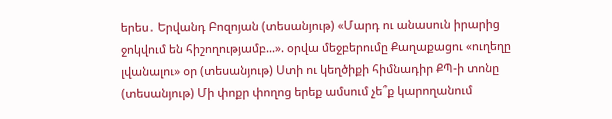երես․ Երվանդ Բոզոյան (տեսանյութ) «Մարդ ու անասուն իրարից ջոկվում են հիշողությամբ...». օրվա մեջբերումը Քաղաքացու «ուղեղը լվանալու» օր (տեսանյութ) Ստի ու կեղծիքի հիմնադիր ՔՊ-ի տոնը (տեսանյութ) Մի փոքր փողոց երեք ամսում չե՞ք կարողանում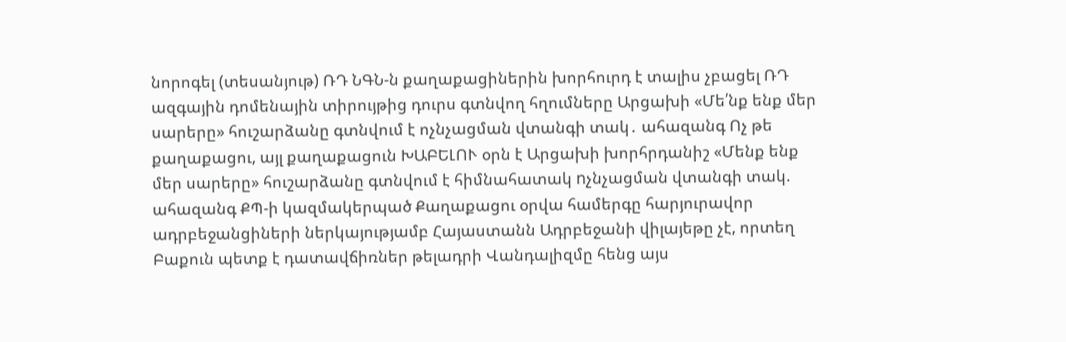նորոգել (տեսանյութ) ՌԴ ՆԳՆ-ն քաղաքացիներին խորհուրդ է տալիս չբացել ՌԴ ազգային դոմենային տիրույթից դուրս գտնվող հղումները Արցախի «Մե՛նք ենք մեր սարերը» հուշարձանը գտնվում է ոչնչացման վտանգի տակ․ ահազանգ Ոչ թե քաղաքացու, այլ քաղաքացուն ԽԱԲԵԼՈՒ օրն է Արցախի խորհրդանիշ «Մենք ենք մեր սարերը» հուշարձանը գտնվում է հիմնահատակ nչնչացման վտանգի տակ. ահազանգ ՔՊ-ի կազմակերպած Քաղաքացու օրվա համերգը հարյուրավոր ադրբեջանցիների ներկայությամբ Հայաստանն Ադրբեջանի վիլայեթը չէ, որտեղ Բաքուն պետք է դատավճիռներ թելադրի Վանդալիզմը հենց այս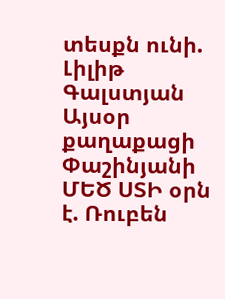տեսքն ունի. Լիլիթ Գալստյան Այսօր քաղաքացի Փաշինյանի ՄԵԾ ՍՏԻ օրն է. Ռուբեն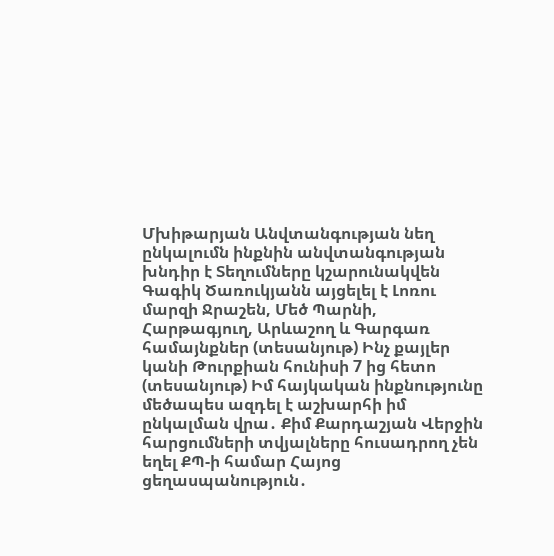Մխիթարյան Անվտանգության նեղ ընկալումն ինքնին անվտանգության խնդիր է Տեղումները կշարունակվեն Գագիկ Ծառուկյանն այցելել է Լոռու մարզի Ջրաշեն, Մեծ Պարնի, Հարթագյուղ, Արևաշող և Գարգառ համայնքներ (տեսանյութ) Ինչ քայլեր կանի Թուրքիան հունիսի 7 ից հետո (տեսանյութ) Իմ հայկական ինքնությունը մեծապես ազդել է աշխարհի իմ ընկալման վրա․ Քիմ Քարդաշյան Վերջին հարցումների տվյալները հուսադրող չեն եղել ՔՊ-ի համար Հայոց ցեղասպանություն․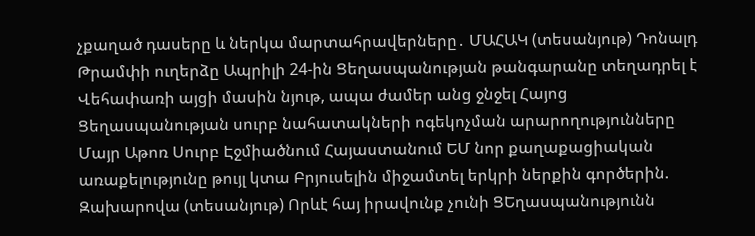չքաղած դասերը և ներկա մարտահրավերները․ ՄԱՀԱԿ (տեսանյութ) Դոնալդ Թրամփի ուղերձը Ապրիլի 24-ին Ցեղասպանության թանգարանը տեղադրել է Վեհափառի այցի մասին նյութ, ապա ժամեր անց ջնջել Հայոց Ցեղասպանության սուրբ նահատակների ոգեկոչման արարողությունները Մայր Աթոռ Սուրբ Էջմիածնում Հայաստանում ԵՄ նոր քաղաքացիական առաքելությունը թույլ կտա Բրյուսելին միջամտել երկրի ներքին գործերին. Զախարովա (տեսանյութ) Որևէ հայ իրավունք չունի ՑԵղասպանությունն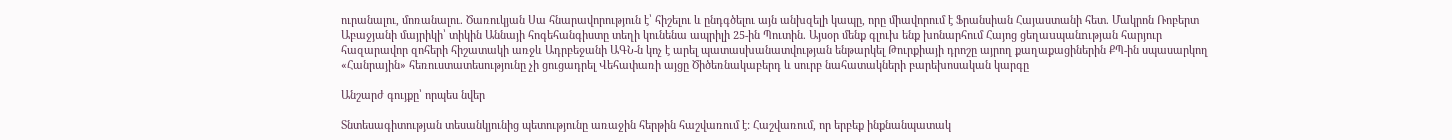ուրանալու, մոռանալու. Ծառուկյան Սա հնարավորություն է՝ հիշելու և ընդգծելու այն անխզելի կապը, որը միավորում է Ֆրանսիան Հայաստանի հետ. Մակրոն Ռոբերտ Աբաջյանի մայրիկի՝ տիկին Աննայի հոգեհանգիստը տեղի կունենա ապրիլի 25-ին Պուտին. Այսօր մենք գլուխ ենք խոնարհում Հայոց ցեղաuպանnւթյան հարյուր հազարավոր զոհերի հիշատակի առջև Ադրբեջանի ԱԳՆ-ն կոչ է արել պատասխանատվության ենթարկել Թուրքիայի դրոշը այրող քաղաքացիներին ՔՊ-ին սպասարկող «Հանրային» հեռուստատեսությունը չի ցուցադրել Վեհափառի այցը Ծիծեռնակաբերդ և սուրբ նահատակների բարեխոսական կարգը

Անշարժ գույքը՝ որպես նվեր

Տնտեսագիտության տեսանկյունից պետությունը առաջին հերթին հաշվառում է: Հաշվառում, որ երբեք ինքնանպատակ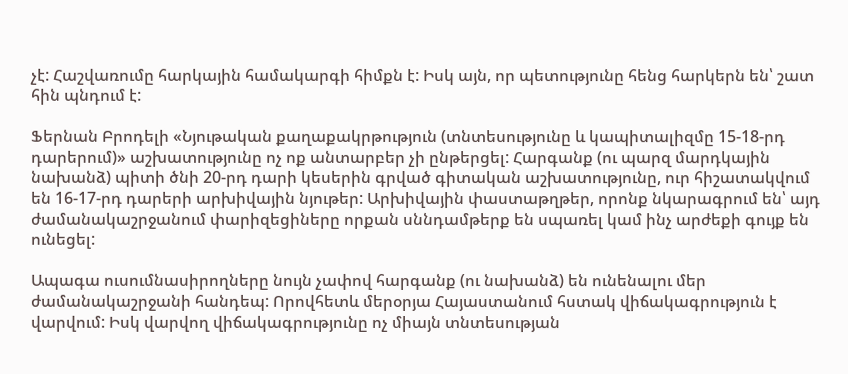չէ: Հաշվառումը հարկային համակարգի հիմքն է: Իսկ այն, որ պետությունը հենց հարկերն են՝ շատ հին պնդում է:

Ֆերնան Բրոդելի «Նյութական քաղաքակրթություն (տնտեսությունը և կապիտալիզմը 15-18-րդ դարերում)» աշխատությունը ոչ ոք անտարբեր չի ընթերցել: Հարգանք (ու պարզ մարդկային նախանձ) պիտի ծնի 20-րդ դարի կեսերին գրված գիտական աշխատությունը, ուր հիշատակվում են 16-17-րդ դարերի արխիվային նյութեր: Արխիվային փաստաթղթեր, որոնք նկարագրում են՝ այդ ժամանակաշրջանում փարիզեցիները որքան սննդամթերք են սպառել կամ ինչ արժեքի գույք են ունեցել:

Ապագա ուսումնասիրողները նույն չափով հարգանք (ու նախանձ) են ունենալու մեր ժամանակաշրջանի հանդեպ: Որովհետև մերօրյա Հայաստանում հստակ վիճակագրություն է վարվում: Իսկ վարվող վիճակագրությունը ոչ միայն տնտեսության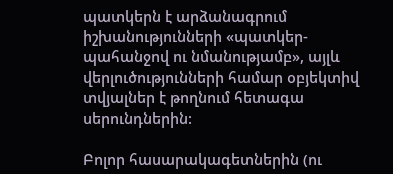պատկերն է արձանագրում իշխանությունների «պատկեր-պահանջով ու նմանությամբ», այլև վերլուծությունների համար օբյեկտիվ տվյալներ է թողնում հետագա սերունդներին:

Բոլոր հասարակագետներին (ու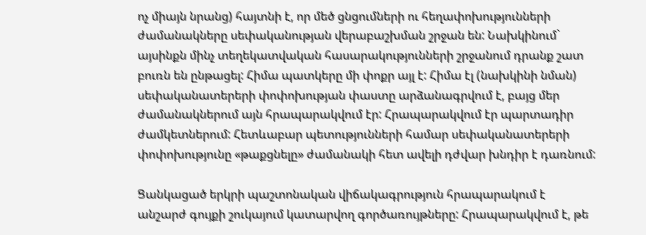ոչ միայն նրանց) հայտնի է, որ մեծ ցնցումների ու հեղափոխությունների ժամանակները սեփականության վերաբաշխման շրջան են: Նախկինում` այսինքն մինչ տեղեկատվական հասարակությունների շրջանում դրանք շատ բուռն են ընթացել: Հիմա պատկերը մի փոքր այլ է: Հիմա էլ (նախկինի նման) սեփականատերերի փոփոխության փաստը արձանագրվում է, բայց մեր ժամանակներում այն հրապարակվում էր: Հրապարակվում էր պարտադիր ժամկետներում: Հետևաբար պետությունների համար սեփականատերերի փոփոխությունը «թաքցնելը» ժամանակի հետ ավելի դժվար խնդիր է դառնում:

Ցանկացած երկրի պաշտոնական վիճակագրություն հրապարակում է անշարժ գույքի շուկայում կատարվող գործառույթները: Հրապարակվում է, թե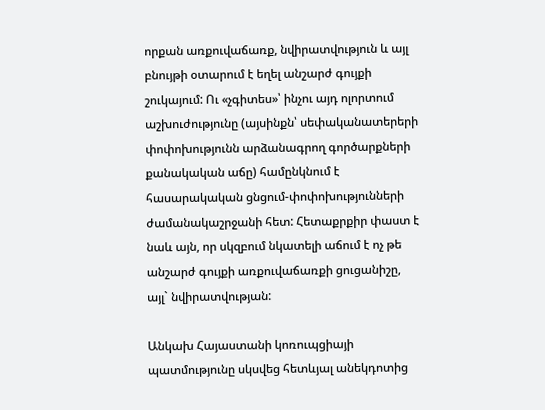որքան առքուվաճառք, նվիրատվություն և այլ բնույթի օտարում է եղել անշարժ գույքի շուկայում: Ու «չգիտես»՝ ինչու այդ ոլորտում աշխուժությունը (այսինքն՝ սեփականատերերի փոփոխությունն արձանագրող գործարքների քանակական աճը) համընկնում է հասարակական ցնցում-փոփոխությունների ժամանակաշրջանի հետ: Հետաքրքիր փաստ է նաև այն, որ սկզբում նկատելի աճում է ոչ թե անշարժ գույքի առքուվաճառքի ցուցանիշը, այլ` նվիրատվության:

Անկախ Հայաստանի կոռուպցիայի պատմությունը սկսվեց հետևյալ անեկդոտից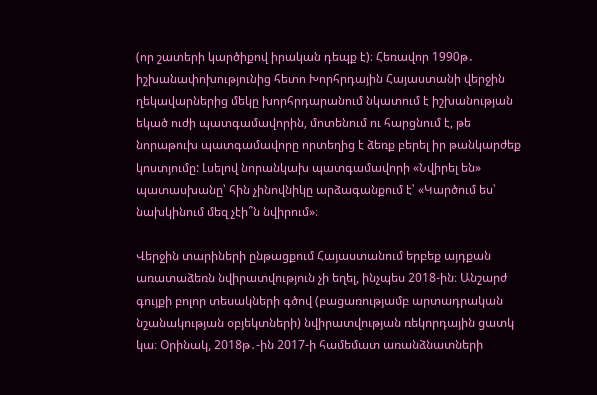(որ շատերի կարծիքով իրական դեպք է)։ Հեռավոր 1990թ․ իշխանափոխությունից հետո Խորհրդային Հայաստանի վերջին ղեկավարներից մեկը խորհրդարանում նկատում է իշխանության եկած ուժի պատգամավորին, մոտենում ու հարցնում է, թե նորաթուխ պատգամավորը որտեղից է ձեռք բերել իր թանկարժեք կոստյումը: Լսելով նորանկախ պատգամավորի «Նվիրել են» պատասխանը՝ հին չինովնիկը արձագանքում է՝ «Կարծում ես՝ նախկինում մեզ չէի՞ն նվիրում»։

Վերջին տարիների ընթացքում Հայաստանում երբեք այդքան առատաձեռն նվիրատվություն չի եղել, ինչպես 2018-ին։ Անշարժ գույքի բոլոր տեսակների գծով (բացառությամբ արտադրական նշանակության օբյեկտների) նվիրատվության ռեկորդային ցատկ կա։ Օրինակ, 2018թ․-ին 2017-ի համեմատ առանձնատների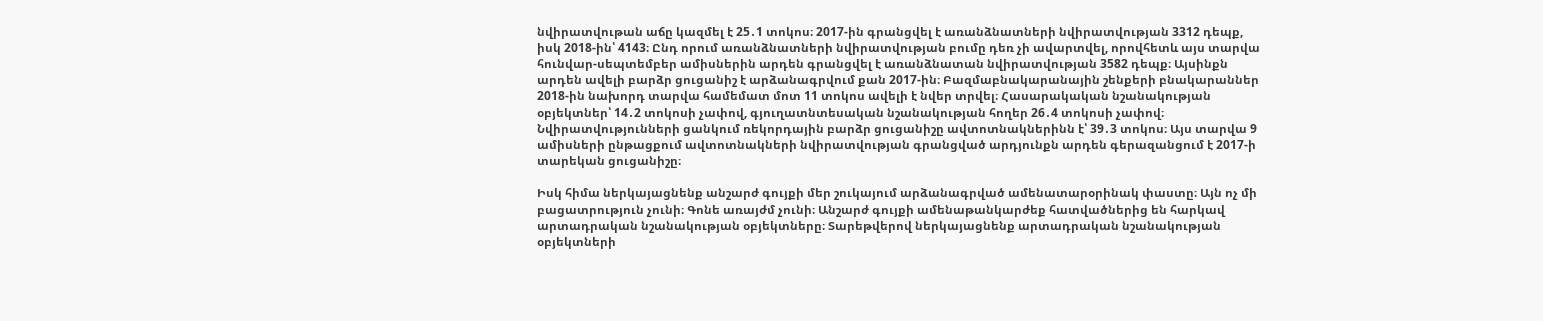նվիրատվութան աճը կազմել է 25․1 տոկոս։ 2017-ին գրանցվել է առանձնատների նվիրատվության 3312 դեպք, իսկ 2018-ին՝ 4143։ Ընդ որում առանձնատների նվիրատվության բումը դեռ չի ավարտվել, որովհետև այս տարվա հունվար-սեպտեմբեր ամիսներին արդեն գրանցվել է առանձնատան նվիրատվության 3582 դեպք։ Այսինքն արդեն ավելի բարձր ցուցանիշ է արձանագրվում քան 2017-ին։ Բազմաբնակարանային շենքերի բնակարաններ 2018-ին նախորդ տարվա համեմատ մոտ 11 տոկոս ավելի է նվեր տրվել։ Հասարակական նշանակության օբյեկտներ՝ 14․2 տոկոսի չափով, գյուղատնտեսական նշանակության հողեր 26․4 տոկոսի չափով։ Նվիրատվությունների ցանկում ռեկորդային բարձր ցուցանիշը ավտոտնակներինն է՝ 39․3 տոկոս։ Այս տարվա 9 ամիսների ընթացքում ավտոտնակների նվիրատվության գրանցված արդյունքն արդեն գերազանցում է 2017-ի տարեկան ցուցանիշը։

Իսկ հիմա ներկայացնենք անշարժ գույքի մեր շուկայում արձանագրված ամենատարօրինակ փաստը։ Այն ոչ մի բացատրություն չունի։ Գոնե առայժմ չունի։ Անշարժ գույքի ամենաթանկարժեք հատվածներից են հարկավ արտադրական նշանակության օբյեկտները։ Տարեթվերով ներկայացնենք արտադրական նշանակության օբյեկտների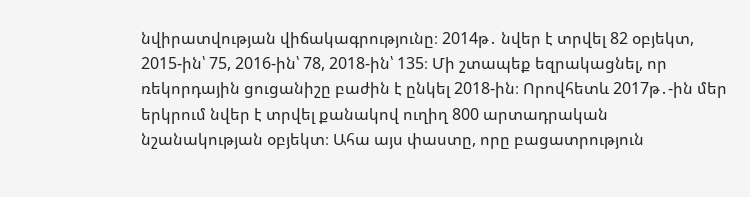նվիրատվության վիճակագրությունը։ 2014թ․ նվեր է տրվել 82 օբյեկտ, 2015-ին՝ 75, 2016-ին՝ 78, 2018-ին՝ 135։ Մի շտապեք եզրակացնել, որ ռեկորդային ցուցանիշը բաժին է ընկել 2018-ին։ Որովհետև 2017թ․-ին մեր երկրում նվեր է տրվել քանակով ուղիղ 800 արտադրական նշանակության օբյեկտ։ Ահա այս փաստը, որը բացատրություն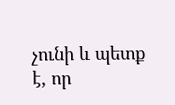չունի և պետք է, որ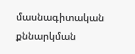մասնագիտական քննարկման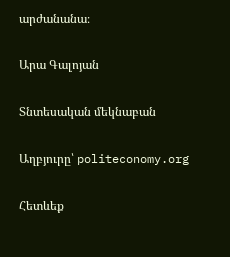արժանանա։

Արա Գալոյան

Տնտեսական մեկնաբան

Աղբյուրը՝ politeconomy.org

Հետևեք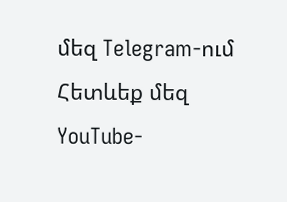մեզ Telegram-ում
Հետևեք մեզ YouTube-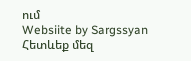ում
Websiite by Sargssyan
Հետևեք մեզ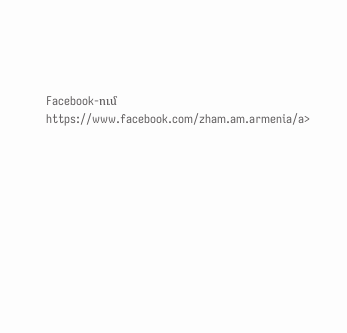Facebook-ում https://www.facebook.com/zham.am.armenia/a>